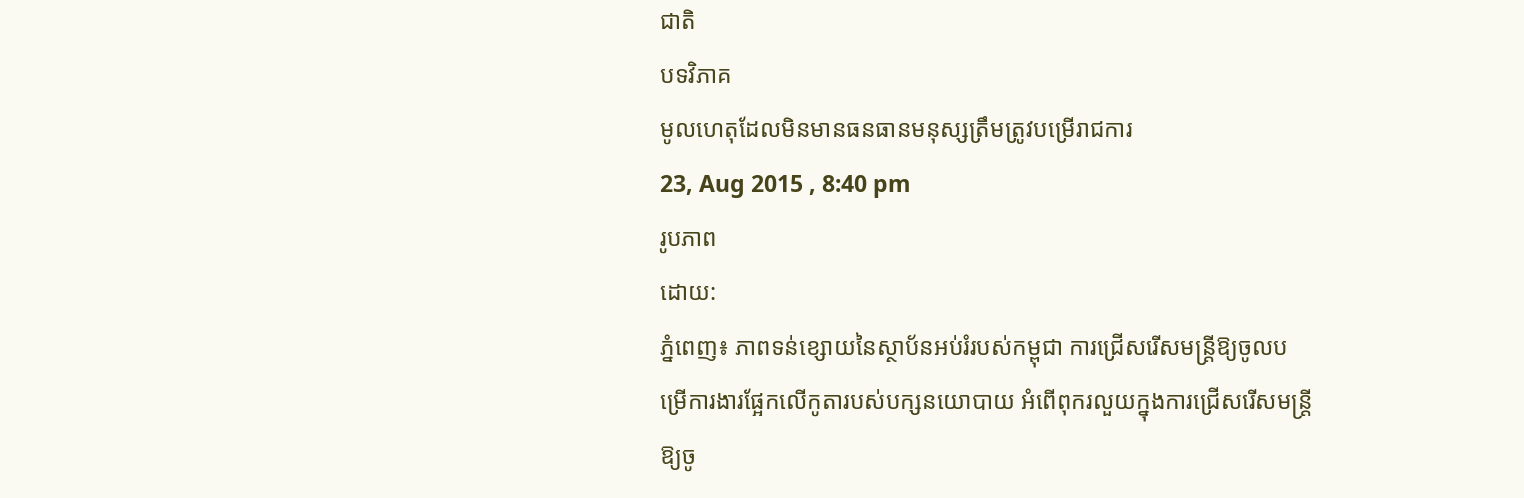ជាតិ
បទវិភាគ
មូលហេតុដែលមិនមានធនធានមនុស្សត្រឹមត្រូវបម្រើរាជការ
23, Aug 2015 , 8:40 pm
រូបភាព
ដោយ:
ភ្នំពេញ៖ ភាពទន់ខ្សោយនៃស្ថាប័នអប់រំរបស់កម្ពុជា ការជ្រើសរើសមន្ត្រីឱ្យចូលបម្រើការងារផ្អែកលើកូតារបស់បក្សនយោបាយ អំពើពុករលួយក្នុងការជ្រើសរើសមន្ត្រីឱ្យចូ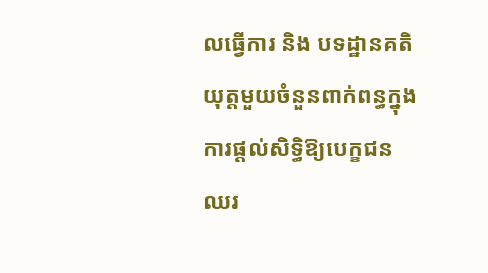លធ្វើការ និង បទដ្ឋានគតិយុត្តមួយចំនួនពាក់ពន្ធក្នុងការផ្ដល់សិទ្ធិឱ្យបេក្ខជនឈរ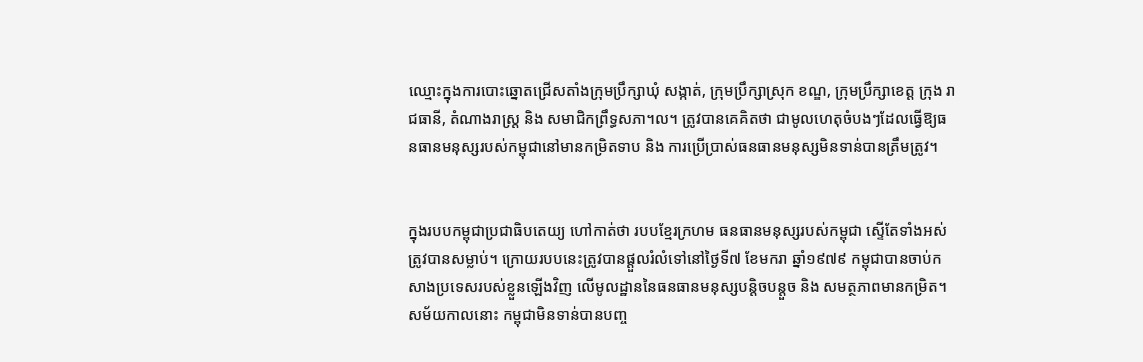ឈ្មោះក្នុងការបោះឆ្នោតជ្រើសតាំងក្រុមប្រឹក្សាឃុំ សង្កាត់, ក្រុមប្រឹក្សាស្រុក ខណ្ឌ, ក្រុមប្រឹក្សាខេត្ត ក្រុង រាជធានី, តំណាងរាស្ត្រ និង សមាជិកព្រឹទ្ធសភា។ល។ ត្រូវបានគេគិតថា ជាមូលហេតុចំបងៗដែលធ្វើឱ្យធនធានមនុស្សរបស់កម្ពុជានៅមានកម្រិតទាប និង ការប្រើប្រាស់ធនធានមនុស្សមិនទាន់បានត្រឹមត្រូវ។


ក្នុងរបបកម្ពុជាប្រជាធិបតេយ្យ ហៅកាត់ថា របបខ្មែរក្រហម ធនធានមនុស្សរបស់កម្ពុជា ស្ទើតែទាំងអស់ត្រូវបានសម្លាប់។ ក្រោយរបបនេះត្រូវបានផ្ដួលរំលំទៅនៅថ្ងៃទី៧ ខែមករា ឆ្នាំ១៩៧៩ កម្ពុជាបានចាប់កសាងប្រទេសរបស់ខ្លួនឡើងវិញ លើមូលដ្ឋាននៃធនធានមនុស្សបន្តិចបន្តួច និង សមត្ថភាពមានកម្រិត។ សម័យកាលនោះ កម្ពុជាមិនទាន់បានបញ្ច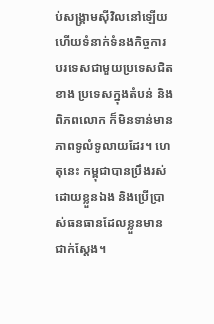ប់សង្គ្រាមស៊ីវិលនៅឡើយ ហើយទំនាក់ទំនងកិច្ចការបរទេសជាមួយប្រទេសជិតខាង ប្រទេសក្នុងតំបន់ និង ពិភពលោក ក៏មិនទាន់មានភាពទូលំទូលាយដែរ។ ហេតុនេះ កម្ពុជាបានប្រឹងរស់ដោយខ្លួនឯង និងប្រើប្រាស់ធនធានដែលខ្លួនមានជាក់ស្ដែង។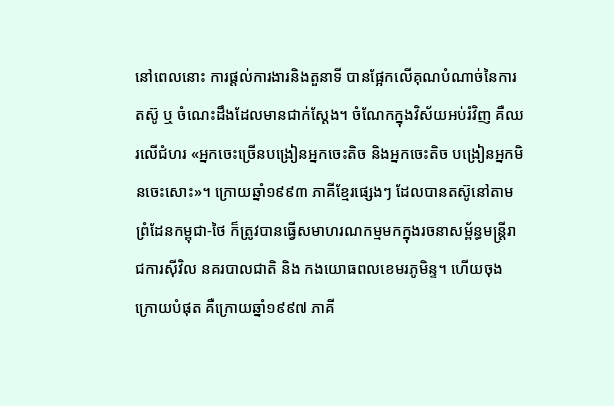នៅពេលនោះ ការផ្ដល់ការងារនិងតួនាទី បានផ្អែកលើគុណបំណាច់នៃការតស៊ូ ឬ ចំណេះដឹងដែលមានជាក់ស្ដែង។ ចំណែកក្នុងវិស័យអប់រំវិញ គឺឈរលើជំហរ «អ្នកចេះច្រើនបង្រៀនអ្នកចេះតិច និងអ្នកចេះតិច បង្រៀនអ្នកមិនចេះសោះ»។ ក្រោយឆ្នាំ១៩៩៣ ភាគីខ្មែរផ្សេងៗ ដែលបានតស៊ូនៅតាមព្រំដែនកម្ពុជា-ថៃ ក៏ត្រូវបានធ្វើសមាហរណកម្មមកក្នុងរចនាសម្ព័ន្ធមន្ត្រីរាជការស៊ីវិល នគរបាលជាតិ និង កងយោធពលខេមរភូមិន្ទ។ ហើយចុងក្រោយបំផុត គឺក្រោយឆ្នាំ១៩៩៧ ភាគី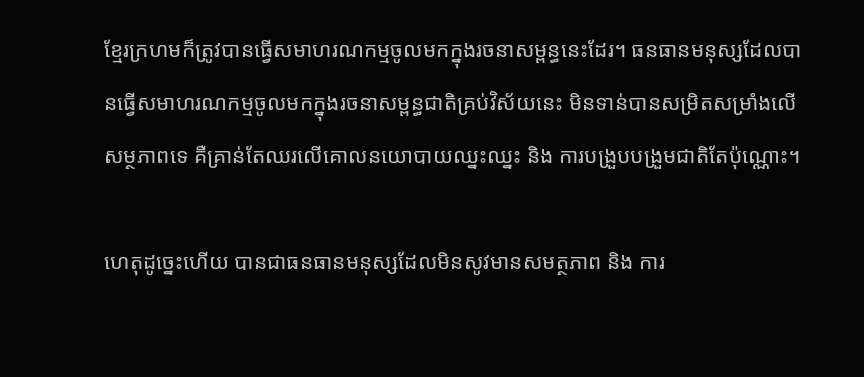ខ្មែរក្រហមក៏ត្រូវបានធ្វើសមាហរណកម្មចូលមកក្នុងរចនាសម្ពន្ធនេះដែរ។ ធនធានមនុស្សដែលបានធ្វើសមាហរណកម្មចូលមកក្នុងរចនាសម្ពន្ធជាតិគ្រប់វិស័យនេះ មិនទាន់បានសម្រិតសម្រាំងលើសម្ថភាពទេ គឺគ្រាន់តែឈរលើគោលនយោបាយឈ្នះឈ្នះ និង ការបង្រួបបង្រួមជាតិតែប៉ុណ្ណោះ។

ហេតុដូច្នេះហើយ បានជាធនធានមនុស្សដែលមិនសូវមានសមត្ថភាព និង ការ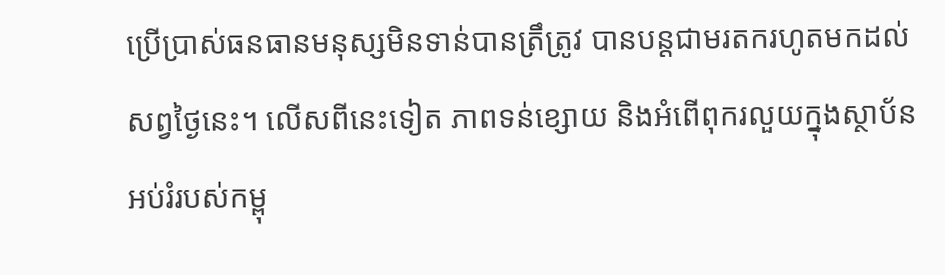ប្រើប្រាស់ធនធានមនុស្សមិនទាន់បានត្រឹត្រូវ បានបន្តជាមរតករហូតមកដល់សព្វថ្ងៃនេះ។ លើសពីនេះទៀត ភាពទន់ខ្សោយ និងអំពើពុករលួយក្នុងស្ថាប័នអប់រំរបស់កម្ពុ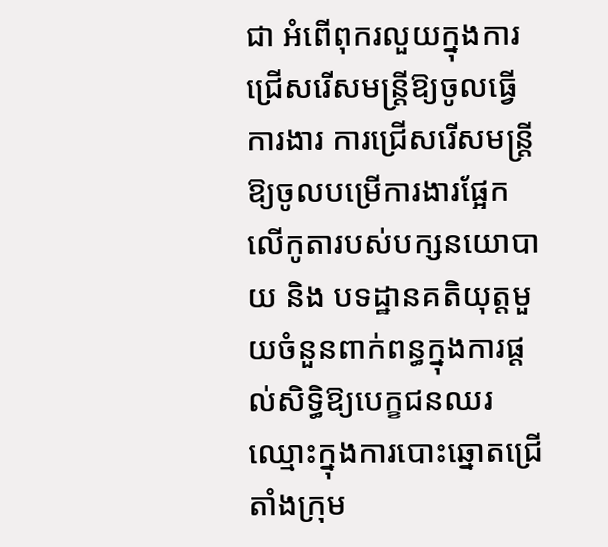ជា អំពើពុករលួយក្នុងការជ្រើសរើសមន្ត្រីឱ្យចូលធ្វើការងារ ការជ្រើសរើសមន្ត្រីឱ្យចូលបម្រើការងារផ្អែកលើកូតារបស់បក្សនយោបាយ និង បទដ្ឋានគតិយុត្តមួយចំនួនពាក់ពន្ធក្នុងការផ្ដល់សិទ្ធិឱ្យបេក្ខជនឈរឈ្មោះក្នុងការបោះឆ្នោតជ្រើតាំងក្រុម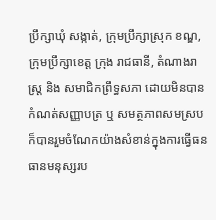ប្រឹក្សាឃុំ សង្កាត់, ក្រុមប្រឹក្សាស្រុក ខណ្ឌ, ក្រុមប្រឹក្សាខេត្ត ក្រុង រាជធានី, តំណាងរាស្ត្រ និង សមាជិកព្រឹទ្ធសភា ដោយមិនបានកំណត់សញ្ញាបត្រ ឬ សមត្ថភាពសមស្រប ក៏បានរួមចំណែកយ៉ាងសំខាន់ក្នុងការធ្វើធនធានមនុស្សរប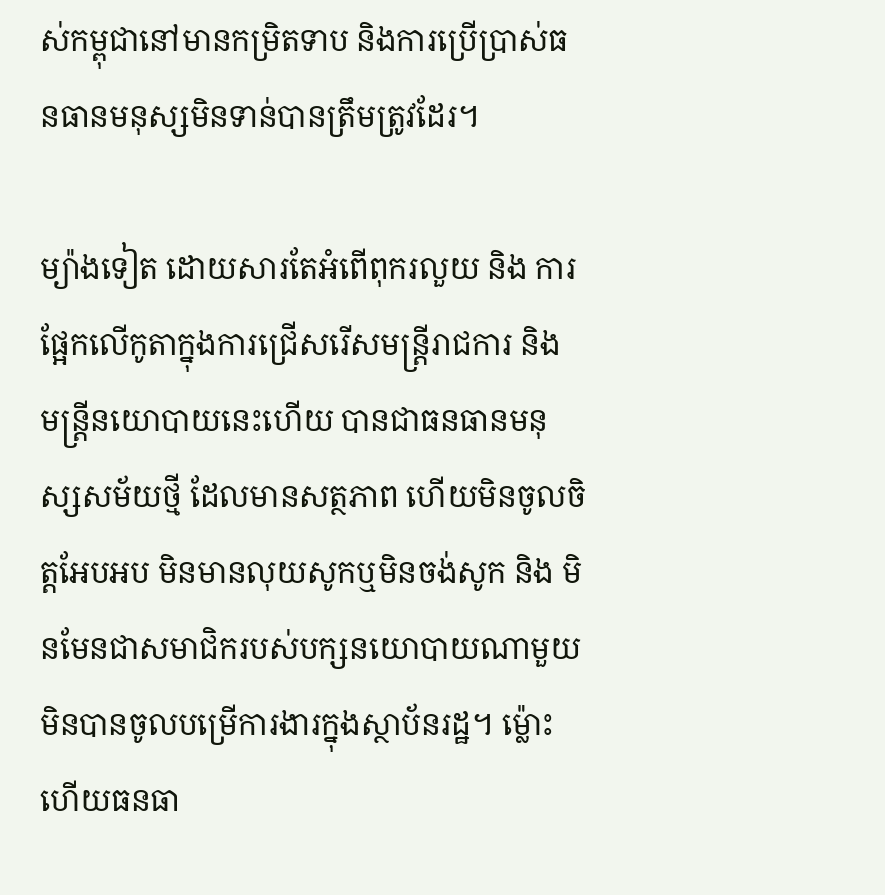ស់កម្ពុជានៅមានកម្រិតទាប និងការប្រើប្រាស់ធនធានមនុស្សមិនទាន់បានត្រឹមត្រូវដែរ។

ម្យ៉ាងទៀត ដោយសារតែអំពើពុករលួយ និង ការផ្អែកលើកូតាក្នុងការជ្រើសរើសមន្ត្រីរាជការ និង មន្ត្រីនយោបាយនេះហើយ បានជាធនធានមនុស្សសម័យថ្មី ដែលមានសត្ថភាព ហើយមិនចូលចិត្តអែបអប មិនមានលុយសូកឬមិនចង់សូក និង មិនមែនជាសមាជិករបស់បក្សនយោបាយណាមួយ មិនបានចូលបម្រើការងារក្នុងស្ថាប័នរដ្ឋ។ ម្ល៉ោះហើយធនធា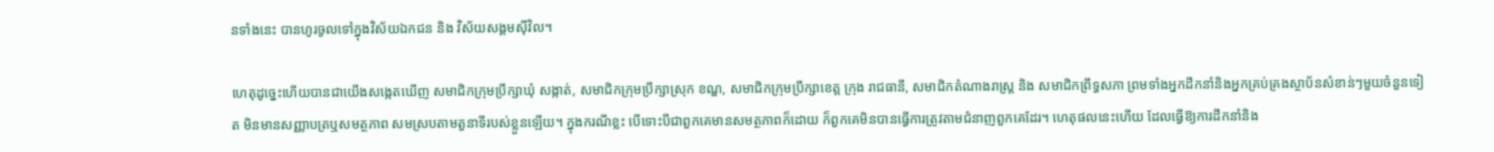នទាំងនេះ បានហូរចូលទៅក្នុងវិស័យឯកជន និង វិស័យសង្គមស៊ីវិល។

ហេតុដូច្នេះហើយបានជាយើងសង្កេតឃើញ សមាជិកក្រុមប្រឹក្សាឃុំ សង្កាត់, សមាជិកក្រុមប្រឹក្សាស្រុក ខណ្ឌ, សមាជិកក្រុមប្រឹក្សាខេត្ត ក្រុង រាជធានី, សមាជិកតំណាងរាស្ត្រ និង សមាជិកព្រឹទ្ធសភា ព្រមទាំងអ្នកដឹកនាំនិងអ្នកគ្រប់គ្រងស្ថាប័នសំខាន់ៗមួយចំនួនទៀត មិនមានសញ្ញាបត្រឬសមត្ថភាព សមស្របតាមតួនាទីរបស់ខ្លួនឡើយ។ ក្នុងករណីខ្លះ បើទោះបីជាពួកគេមានសមត្ថភាពក៏ដោយ ក៏ពួកគេមិនបានធ្វើការត្រូវតាមជំនាញពួកគេដែរ។ ហេតុផលនេះហើយ ដែលធ្វើឱ្យការដឹកនាំនិង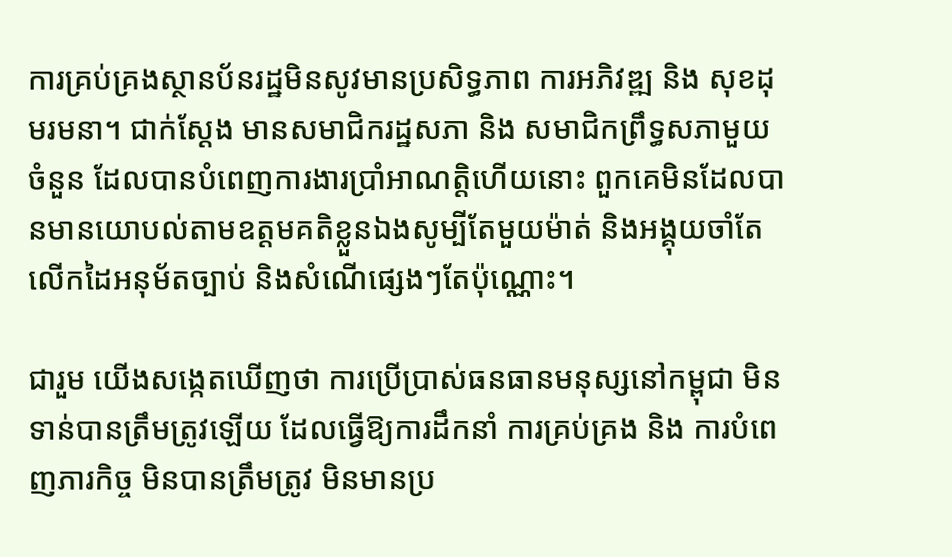ការគ្រប់គ្រងស្ថានប័នរដ្ឋមិនសូវមានប្រសិទ្ធភាព ការអភិវឌ្ឍ និង សុខដុមរមនា។ ជាក់ស្ដែង មានសមាជិករដ្ឋសភា និង សមាជិកព្រឹទ្ធសភាមួយចំនួន ដែលបានបំពេញការងារប្រាំអាណត្តិហើយនោះ ពួកគេមិនដែលបានមានយោបល់តាមឧត្តមគតិខ្លួនឯងសូម្បីតែមួយម៉ាត់ និងអង្គុយចាំតែលើកដៃអនុម័តច្បាប់ និងសំណើផ្សេងៗតែប៉ុណ្ណោះ។

ជារួម យើងសង្កេតឃើញថា ការប្រើប្រាស់ធនធានមនុស្សនៅកម្ពុជា មិនទាន់បានត្រឹមត្រូវឡើយ ដែលធ្វើឱ្យការដឹកនាំ ការគ្រប់គ្រង និង ការបំពេញភារកិច្ច មិនបានត្រឹមត្រូវ មិនមានប្រ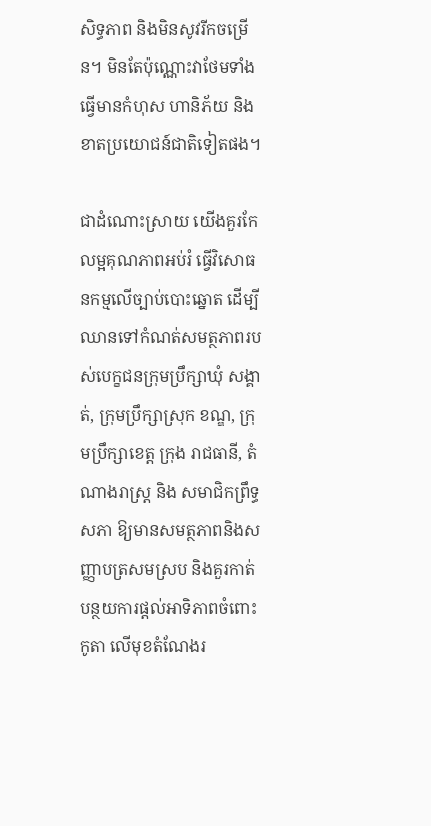សិទ្ធភាព និងមិនសូវរីកចម្រើន។ មិនតែប៉ុណ្ណោះវាថែមទាំងធ្វើមានកំហុស ហានិភ័យ និង ខាតប្រយោជន៍ជាតិទៀតផង។

ជាដំណោះស្រាយ យើងគួរកែលម្អគុណភាពអប់រំ ធ្វើវិសោធនកម្មលើច្បាប់បោះឆ្នោត ដើម្បីឈានទៅកំណត់សមត្ថភាពរបស់បេក្ខជនក្រុមប្រឹក្សាឃុំ សង្គាត់, ក្រុមប្រឹក្សាស្រុក ខណ្ឌ, ក្រុមប្រឹក្សាខេត្ត ក្រុង រាជធានី, តំណាងរាស្ត្រ និង សមាជិកព្រឹទ្ធសភា ឱ្យមានសមត្ថភាពនិងសញ្ញាបត្រសមស្រប និងគួរកាត់បន្ថយការផ្ដល់អាទិភាពចំពោះកូតា លើមុខតំណែងរ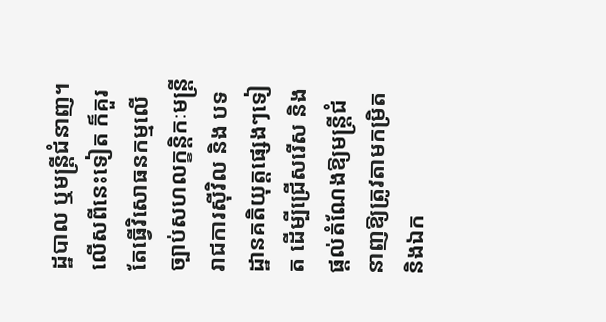ដ្ឋបាល ឬមន្ត្រីជំនាញ។ លើសពីនេះទៀត ក៏គួរតែធ្វើវិសោធនកម្មលើច្បាប់សហលក្ខន្តិកៈមន្ត្រីរាជការស៊ីវិល និង បទដ្ឋានគតិយុត្តផ្សេងៗទៀត ដើម្បីជ្រើសរើស និងផ្ដល់តំណែងឱ្យមន្ត្រីជំនាញឱ្យត្រូវតាមកម្រិតនិងឯក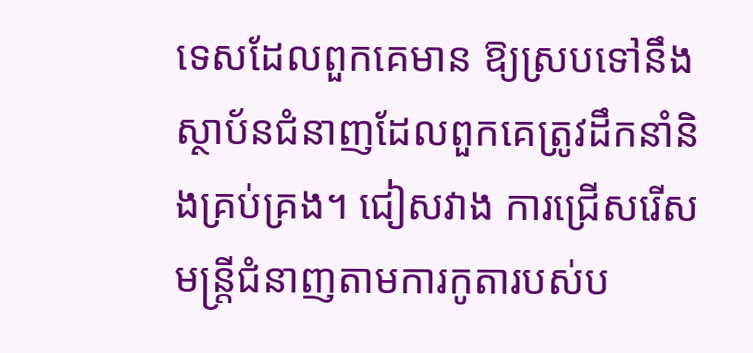ទេសដែលពួកគេមាន ឱ្យស្របទៅនឹងស្ថាប័នជំនាញដែលពួកគេត្រូវដឹកនាំនិងគ្រប់គ្រង។ ជៀសវាង ការជ្រើសរើសមន្ត្រីជំនាញតាមការកូតារបស់ប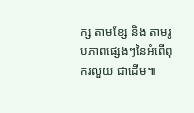ក្ស តាមខ្សែ និង តាមរូបភាពផ្សេងៗនៃអំពើពុករលួយ ជាដើម៕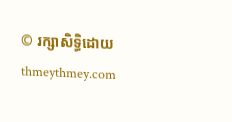© រក្សាសិទ្ធិដោយ thmeythmey.com